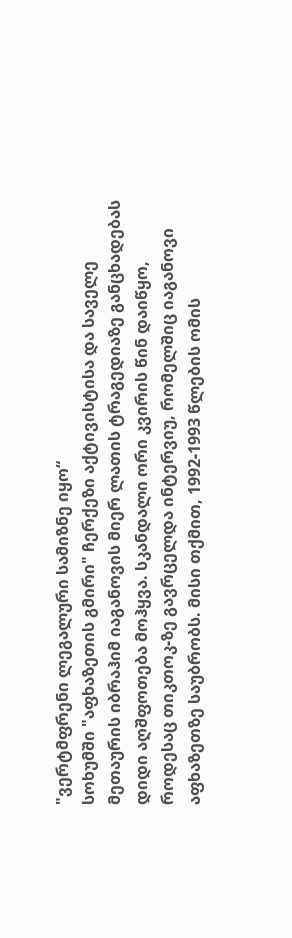"ვერტმფრენი ლეგალური სამიზნე იყო“
სოხუმში "აფხაზეთის გმირი" ჩერქეზი აქტივისტისა და საველე მეთაურის იბრაჰიმ იაგანოვის მიერ ლათის ტრაგედიაზე განცხადებას დიდი აღშფოთება მოჰყვა. სკანდალი ორი კვირის წინ დაიწყო, როდესაც თიკთოკ-ზე გავრცელდა ინტერვიუ, რომელშიც იაგანოვი აფხაზეთზე საუბრობს. მისი თქმით, 1992-1993 წლების ომის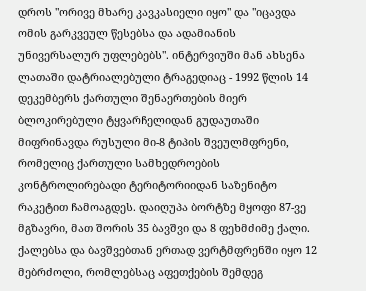დროს "ორივე მხარე კავკასიელი იყო" და "იცავდა ომის გარკვეულ წესებსა და ადამიანის უნივერსალურ უფლებებს". ინტერვიუში მან ახსენა ლათაში დატრიალებული ტრაგედიაც - 1992 წლის 14 დეკემბერს ქართული შენაერთების მიერ ბლოკირებული ტყვარჩელიდან გუდაუთაში მიფრინავდა რუსული მი-8 ტიპის შვეულმფრენი, რომელიც ქართული სამხედროების კონტროლირებადი ტერიტორიიდან საზენიტო რაკეტით ჩამოაგდეს. დაიღუპა ბორტზე მყოფი 87-ვე მგზავრი, მათ შორის 35 ბავშვი და 8 ფეხმძიმე ქალი. ქალებსა და ბავშვებთან ერთად ვერტმფრენში იყო 12 მებრძოლი, რომლებსაც აფეთქების შემდეგ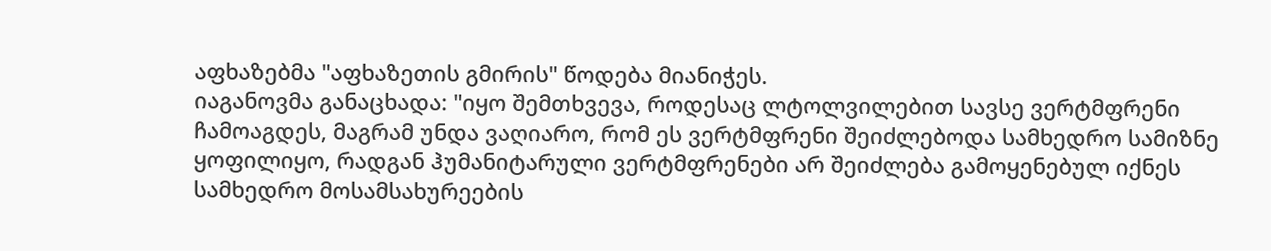აფხაზებმა "აფხაზეთის გმირის" წოდება მიანიჭეს.
იაგანოვმა განაცხადა: "იყო შემთხვევა, როდესაც ლტოლვილებით სავსე ვერტმფრენი ჩამოაგდეს, მაგრამ უნდა ვაღიარო, რომ ეს ვერტმფრენი შეიძლებოდა სამხედრო სამიზნე ყოფილიყო, რადგან ჰუმანიტარული ვერტმფრენები არ შეიძლება გამოყენებულ იქნეს სამხედრო მოსამსახურეების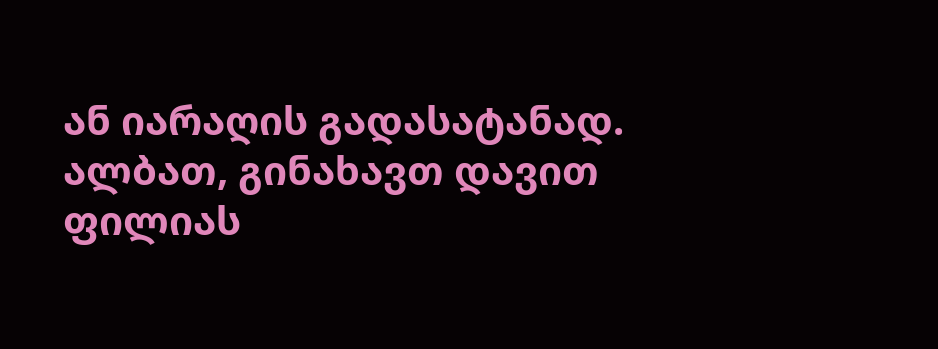ან იარაღის გადასატანად. ალბათ, გინახავთ დავით ფილიას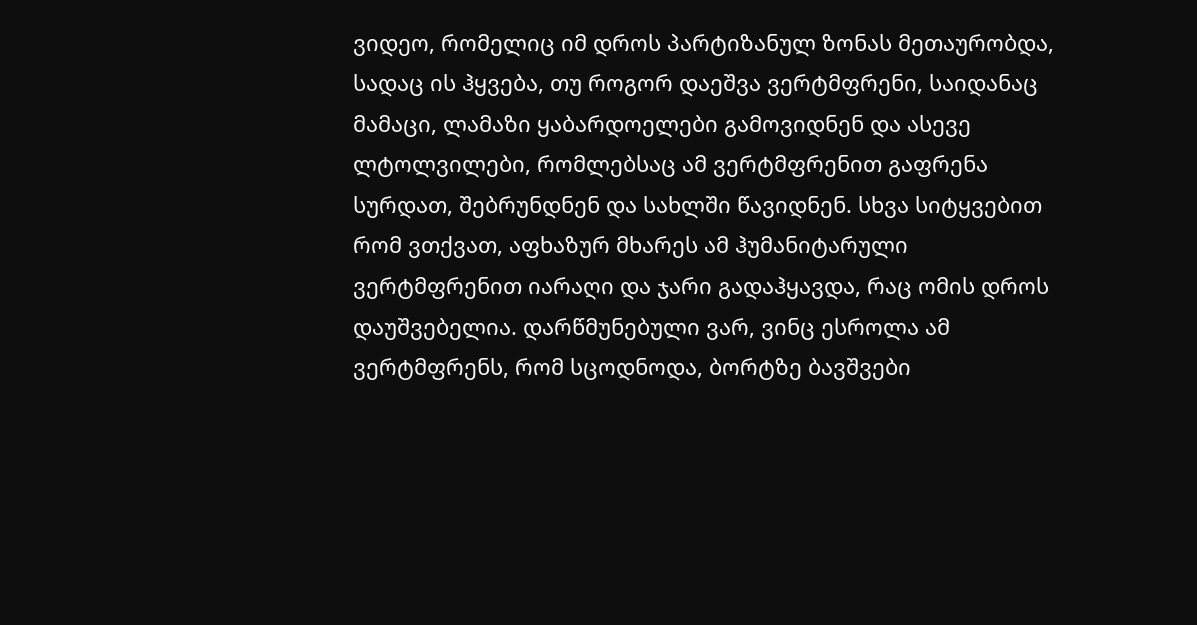ვიდეო, რომელიც იმ დროს პარტიზანულ ზონას მეთაურობდა, სადაც ის ჰყვება, თუ როგორ დაეშვა ვერტმფრენი, საიდანაც მამაცი, ლამაზი ყაბარდოელები გამოვიდნენ და ასევე ლტოლვილები, რომლებსაც ამ ვერტმფრენით გაფრენა სურდათ, შებრუნდნენ და სახლში წავიდნენ. სხვა სიტყვებით რომ ვთქვათ, აფხაზურ მხარეს ამ ჰუმანიტარული ვერტმფრენით იარაღი და ჯარი გადაჰყავდა, რაც ომის დროს დაუშვებელია. დარწმუნებული ვარ, ვინც ესროლა ამ ვერტმფრენს, რომ სცოდნოდა, ბორტზე ბავშვები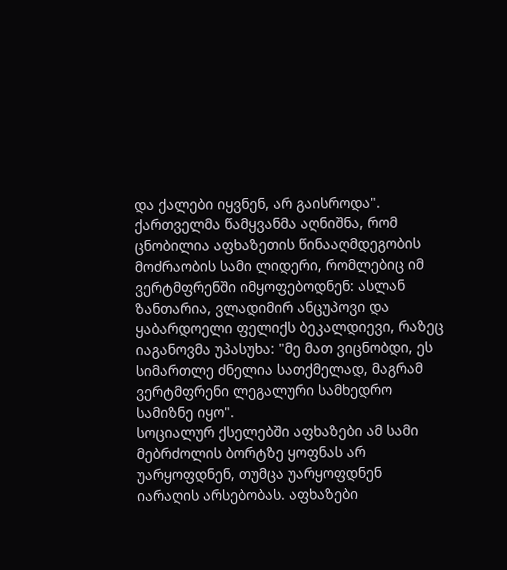და ქალები იყვნენ, არ გაისროდა".
ქართველმა წამყვანმა აღნიშნა, რომ ცნობილია აფხაზეთის წინააღმდეგობის მოძრაობის სამი ლიდერი, რომლებიც იმ ვერტმფრენში იმყოფებოდნენ: ასლან ზანთარია, ვლადიმირ ანცუპოვი და ყაბარდოელი ფელიქს ბეკალდიევი, რაზეც იაგანოვმა უპასუხა: "მე მათ ვიცნობდი, ეს სიმართლე ძნელია სათქმელად, მაგრამ ვერტმფრენი ლეგალური სამხედრო სამიზნე იყო".
სოციალურ ქსელებში აფხაზები ამ სამი მებრძოლის ბორტზე ყოფნას არ უარყოფდნენ, თუმცა უარყოფდნენ იარაღის არსებობას. აფხაზები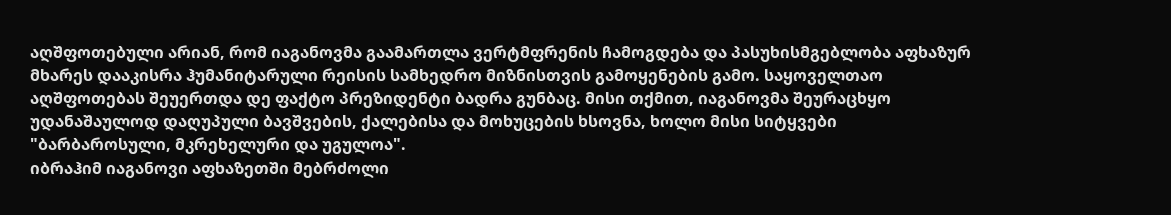აღშფოთებული არიან, რომ იაგანოვმა გაამართლა ვერტმფრენის ჩამოგდება და პასუხისმგებლობა აფხაზურ მხარეს დააკისრა ჰუმანიტარული რეისის სამხედრო მიზნისთვის გამოყენების გამო. საყოველთაო აღშფოთებას შეუერთდა დე ფაქტო პრეზიდენტი ბადრა გუნბაც. მისი თქმით, იაგანოვმა შეურაცხყო უდანაშაულოდ დაღუპული ბავშვების, ქალებისა და მოხუცების ხსოვნა, ხოლო მისი სიტყვები "ბარბაროსული, მკრეხელური და უგულოა".
იბრაჰიმ იაგანოვი აფხაზეთში მებრძოლი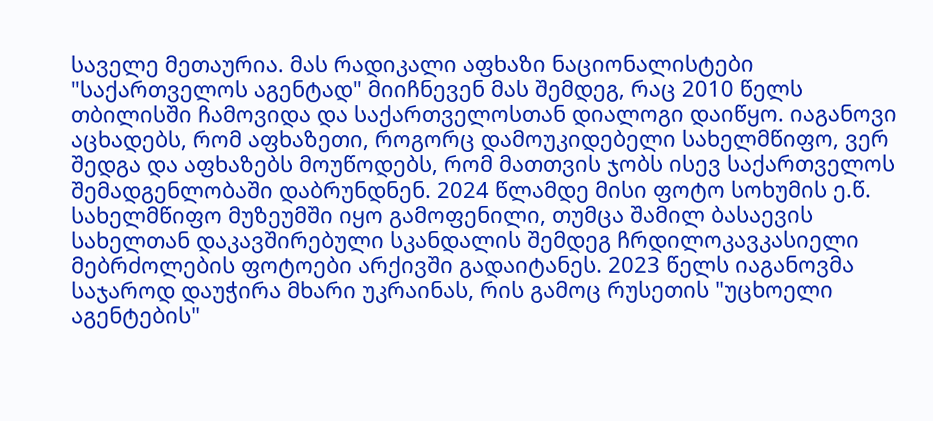საველე მეთაურია. მას რადიკალი აფხაზი ნაციონალისტები "საქართველოს აგენტად" მიიჩნევენ მას შემდეგ, რაც 2010 წელს თბილისში ჩამოვიდა და საქართველოსთან დიალოგი დაიწყო. იაგანოვი აცხადებს, რომ აფხაზეთი, როგორც დამოუკიდებელი სახელმწიფო, ვერ შედგა და აფხაზებს მოუწოდებს, რომ მათთვის ჯობს ისევ საქართველოს შემადგენლობაში დაბრუნდნენ. 2024 წლამდე მისი ფოტო სოხუმის ე.წ. სახელმწიფო მუზეუმში იყო გამოფენილი, თუმცა შამილ ბასაევის სახელთან დაკავშირებული სკანდალის შემდეგ ჩრდილოკავკასიელი მებრძოლების ფოტოები არქივში გადაიტანეს. 2023 წელს იაგანოვმა საჯაროდ დაუჭირა მხარი უკრაინას, რის გამოც რუსეთის "უცხოელი აგენტების"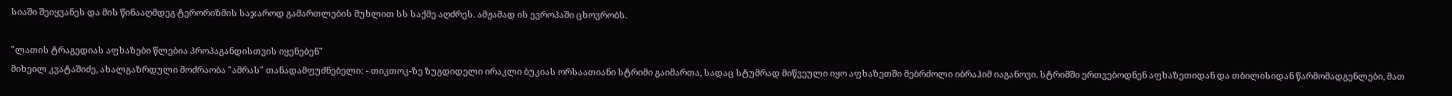სიაში შეიყვანეს და მის წინააღმდეგ ტერორიზმის საჯაროდ გამართლების მუხლით სს საქმე აღძრეს. ამჟამად ის ევროპაში ცხოვრობს.

"ლათის ტრაგედიას აფხაზები წლებია პროპაგანდისთვის იყენებენ"
მიხეილ კვატაშიძე, ახალგაზრდული მოძრაობა "ამრას" თანადამფუძნებელი: - თიკთოკ-ზე ზუგდიდელი ირაკლი ბუკიას ორსაათიანი სტრიმი გაიმართა, სადაც სტუმრად მიწვეული იყო აფხაზეთში მებრძოლი იბრაჰიმ იაგანოვი. სტრიმში ერთვებოდნენ აფხაზეთიდან და თბილისიდან წარმომადგენლები, მათ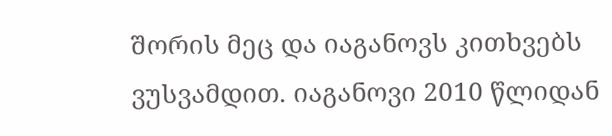შორის მეც და იაგანოვს კითხვებს ვუსვამდით. იაგანოვი 2010 წლიდან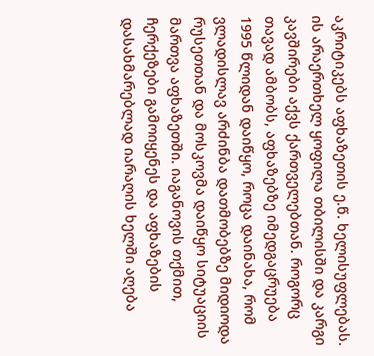აკრიტიკებს აფხაზეთის ე.წ. ხელისუფლებას. ის არაერთხელ ყოფილა თბილისში და კარგი კავშირები აქვს ქართველებთან. როგორც თავად ამბობს, აფხაზებზე იმედგაცრუება 1995 წლიდან დაიწყო, როცა დაინახა, რომ ვლადისლავ არძინბა დათმობებზე მიდიოდა რუსეთთან და მოსკოვმა დაიწყო სიტუაციის მართვა აფხაზეთში. იაგანოვის თქმით, ჩერქეზები გამოიყენეს და აფხაზების დასახმარებლად იარაღის ხელში აღება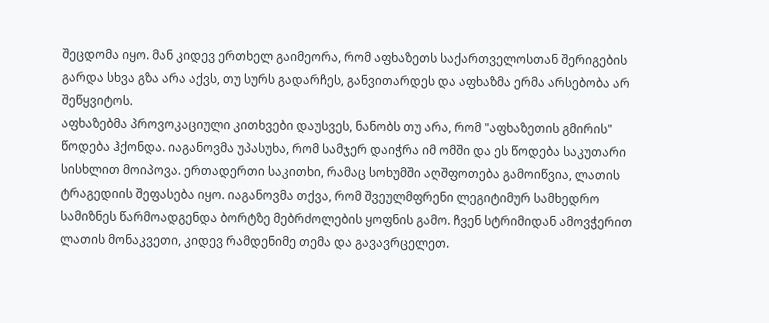შეცდომა იყო. მან კიდევ ერთხელ გაიმეორა, რომ აფხაზეთს საქართველოსთან შერიგების გარდა სხვა გზა არა აქვს, თუ სურს გადარჩეს, განვითარდეს და აფხაზმა ერმა არსებობა არ შეწყვიტოს.
აფხაზებმა პროვოკაციული კითხვები დაუსვეს, ნანობს თუ არა, რომ "აფხაზეთის გმირის" წოდება ჰქონდა. იაგანოვმა უპასუხა, რომ სამჯერ დაიჭრა იმ ომში და ეს წოდება საკუთარი სისხლით მოიპოვა. ერთადერთი საკითხი, რამაც სოხუმში აღშფოთება გამოიწვია, ლათის ტრაგედიის შეფასება იყო. იაგანოვმა თქვა, რომ შვეულმფრენი ლეგიტიმურ სამხედრო სამიზნეს წარმოადგენდა ბორტზე მებრძოლების ყოფნის გამო. ჩვენ სტრიმიდან ამოვჭერით ლათის მონაკვეთი, კიდევ რამდენიმე თემა და გავავრცელეთ.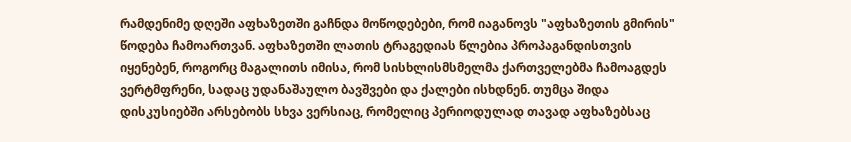რამდენიმე დღეში აფხაზეთში გაჩნდა მოწოდებები, რომ იაგანოვს "აფხაზეთის გმირის" წოდება ჩამოართვან. აფხაზეთში ლათის ტრაგედიას წლებია პროპაგანდისთვის იყენებენ, როგორც მაგალითს იმისა, რომ სისხლისმსმელმა ქართველებმა ჩამოაგდეს ვერტმფრენი, სადაც უდანაშაულო ბავშვები და ქალები ისხდნენ. თუმცა შიდა დისკუსიებში არსებობს სხვა ვერსიაც, რომელიც პერიოდულად თავად აფხაზებსაც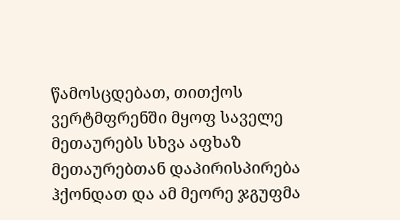წამოსცდებათ, თითქოს ვერტმფრენში მყოფ საველე მეთაურებს სხვა აფხაზ მეთაურებთან დაპირისპირება ჰქონდათ და ამ მეორე ჯგუფმა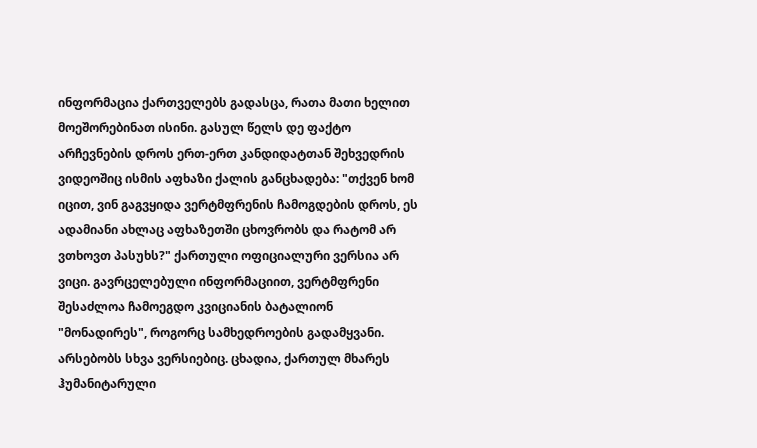ინფორმაცია ქართველებს გადასცა, რათა მათი ხელით მოეშორებინათ ისინი. გასულ წელს დე ფაქტო არჩევნების დროს ერთ-ერთ კანდიდატთან შეხვედრის ვიდეოშიც ისმის აფხაზი ქალის განცხადება: "თქვენ ხომ იცით, ვინ გაგვყიდა ვერტმფრენის ჩამოგდების დროს, ეს ადამიანი ახლაც აფხაზეთში ცხოვრობს და რატომ არ ვთხოვთ პასუხს?" ქართული ოფიციალური ვერსია არ ვიცი. გავრცელებული ინფორმაციით, ვერტმფრენი შესაძლოა ჩამოეგდო კვიციანის ბატალიონ "მონადირეს", როგორც სამხედროების გადამყვანი. არსებობს სხვა ვერსიებიც. ცხადია, ქართულ მხარეს ჰუმანიტარული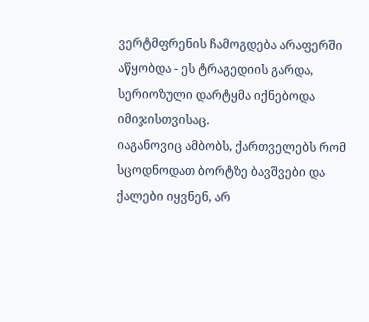ვერტმფრენის ჩამოგდება არაფერში აწყობდა - ეს ტრაგედიის გარდა, სერიოზული დარტყმა იქნებოდა იმიჯისთვისაც.
იაგანოვიც ამბობს, ქართველებს რომ სცოდნოდათ ბორტზე ბავშვები და ქალები იყვნენ, არ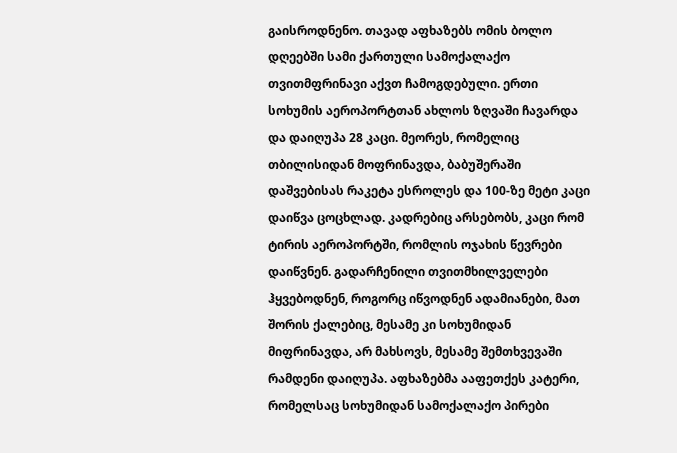გაისროდნენო. თავად აფხაზებს ომის ბოლო დღეებში სამი ქართული სამოქალაქო თვითმფრინავი აქვთ ჩამოგდებული. ერთი სოხუმის აეროპორტთან ახლოს ზღვაში ჩავარდა და დაიღუპა 28 კაცი. მეორეს, რომელიც თბილისიდან მოფრინავდა, ბაბუშერაში დაშვებისას რაკეტა ესროლეს და 100-ზე მეტი კაცი დაიწვა ცოცხლად. კადრებიც არსებობს, კაცი რომ ტირის აეროპორტში, რომლის ოჯახის წევრები დაიწვნენ. გადარჩენილი თვითმხილველები ჰყვებოდნენ, როგორც იწვოდნენ ადამიანები, მათ შორის ქალებიც, მესამე კი სოხუმიდან მიფრინავდა, არ მახსოვს, მესამე შემთხვევაში რამდენი დაიღუპა. აფხაზებმა ააფეთქეს კატერი, რომელსაც სოხუმიდან სამოქალაქო პირები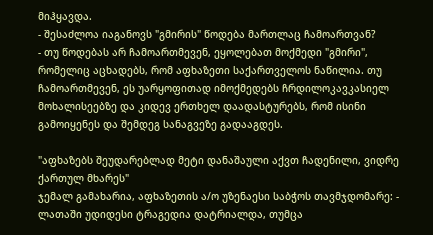მიჰყავდა.
- შესაძლოა იაგანოვს "გმირის" წოდება მართლაც ჩამოართვან?
- თუ წოდებას არ ჩამოართმევენ, ეყოლებათ მოქმედი "გმირი", რომელიც აცხადებს, რომ აფხაზეთი საქართველოს ნაწილია. თუ ჩამოართმევენ, ეს უარყოფითად იმოქმედებს ჩრდილოკავკასიელ მოხალისეებზე და კიდევ ერთხელ დაადასტურებს, რომ ისინი გამოიყენეს და შემდეგ სანაგვეზე გადააგდეს.

"აფხაზებს შეუდარებლად მეტი დანაშაული აქვთ ჩადენილი, ვიდრე ქართულ მხარეს"
ჯემალ გამახარია, აფხაზეთის ა/ო უზენაესი საბჭოს თავმჯდომარე: - ლათაში უდიდესი ტრაგედია დატრიალდა, თუმცა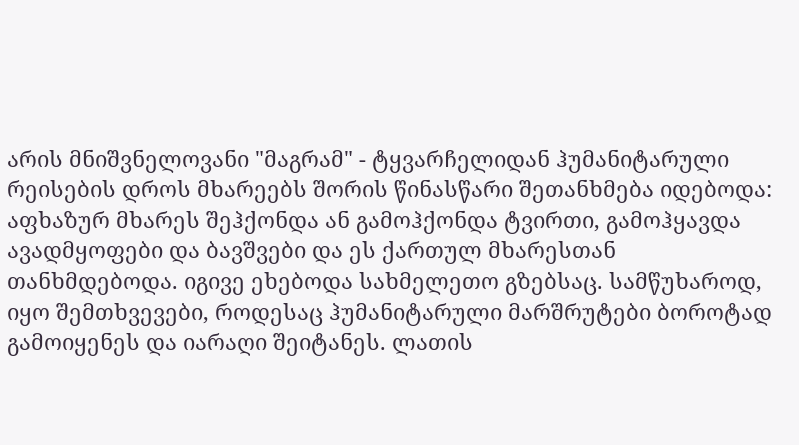არის მნიშვნელოვანი "მაგრამ" - ტყვარჩელიდან ჰუმანიტარული რეისების დროს მხარეებს შორის წინასწარი შეთანხმება იდებოდა: აფხაზურ მხარეს შეჰქონდა ან გამოჰქონდა ტვირთი, გამოჰყავდა ავადმყოფები და ბავშვები და ეს ქართულ მხარესთან თანხმდებოდა. იგივე ეხებოდა სახმელეთო გზებსაც. სამწუხაროდ, იყო შემთხვევები, როდესაც ჰუმანიტარული მარშრუტები ბოროტად გამოიყენეს და იარაღი შეიტანეს. ლათის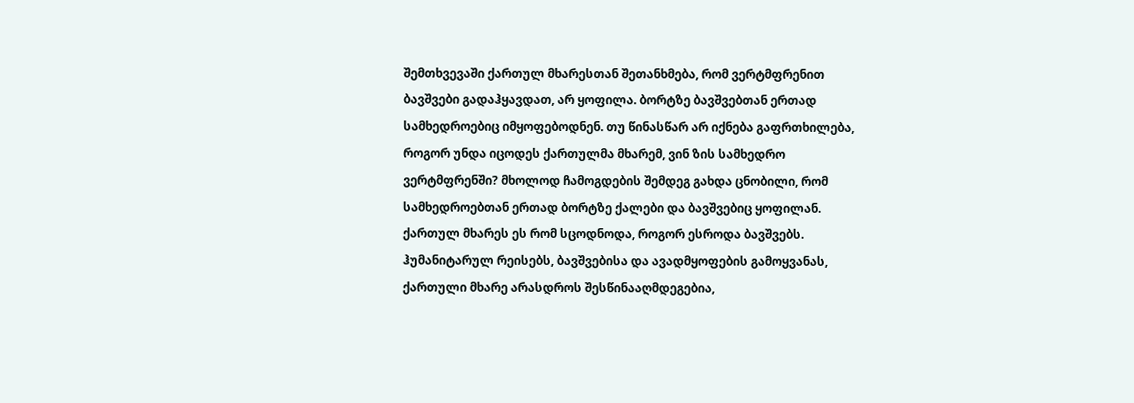შემთხვევაში ქართულ მხარესთან შეთანხმება, რომ ვერტმფრენით ბავშვები გადაჰყავდათ, არ ყოფილა. ბორტზე ბავშვებთან ერთად სამხედროებიც იმყოფებოდნენ. თუ წინასწარ არ იქნება გაფრთხილება, როგორ უნდა იცოდეს ქართულმა მხარემ, ვინ ზის სამხედრო ვერტმფრენში? მხოლოდ ჩამოგდების შემდეგ გახდა ცნობილი, რომ სამხედროებთან ერთად ბორტზე ქალები და ბავშვებიც ყოფილან. ქართულ მხარეს ეს რომ სცოდნოდა, როგორ ესროდა ბავშვებს. ჰუმანიტარულ რეისებს, ბავშვებისა და ავადმყოფების გამოყვანას, ქართული მხარე არასდროს შესწინააღმდეგებია,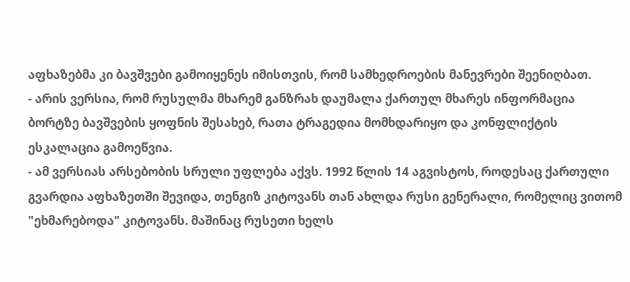აფხაზებმა კი ბავშვები გამოიყენეს იმისთვის, რომ სამხედროების მანევრები შეენიღბათ.
- არის ვერსია, რომ რუსულმა მხარემ განზრახ დაუმალა ქართულ მხარეს ინფორმაცია ბორტზე ბავშვების ყოფნის შესახებ, რათა ტრაგედია მომხდარიყო და კონფლიქტის ესკალაცია გამოეწვია.
- ამ ვერსიას არსებობის სრული უფლება აქვს. 1992 წლის 14 აგვისტოს, როდესაც ქართული გვარდია აფხაზეთში შევიდა, თენგიზ კიტოვანს თან ახლდა რუსი გენერალი, რომელიც ვითომ "ეხმარებოდა" კიტოვანს. მაშინაც რუსეთი ხელს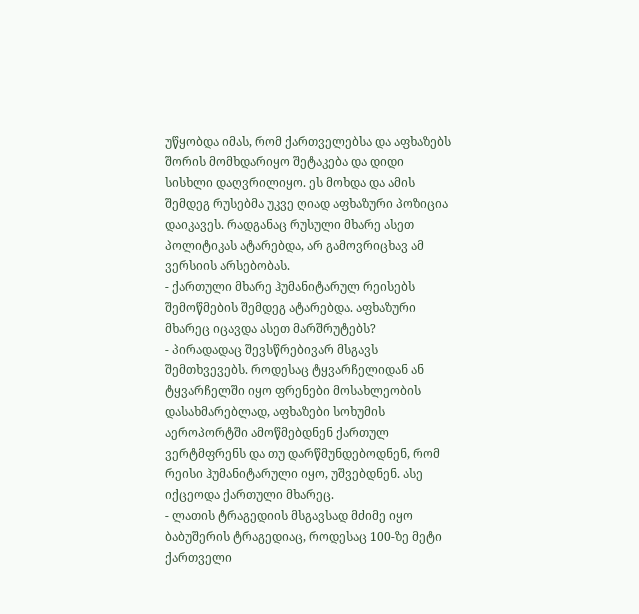უწყობდა იმას, რომ ქართველებსა და აფხაზებს შორის მომხდარიყო შეტაკება და დიდი სისხლი დაღვრილიყო. ეს მოხდა და ამის შემდეგ რუსებმა უკვე ღიად აფხაზური პოზიცია დაიკავეს. რადგანაც რუსული მხარე ასეთ პოლიტიკას ატარებდა, არ გამოვრიცხავ ამ ვერსიის არსებობას.
- ქართული მხარე ჰუმანიტარულ რეისებს შემოწმების შემდეგ ატარებდა. აფხაზური მხარეც იცავდა ასეთ მარშრუტებს?
- პირადადაც შევსწრებივარ მსგავს შემთხვევებს. როდესაც ტყვარჩელიდან ან ტყვარჩელში იყო ფრენები მოსახლეობის დასახმარებლად, აფხაზები სოხუმის აეროპორტში ამოწმებდნენ ქართულ ვერტმფრენს და თუ დარწმუნდებოდნენ, რომ რეისი ჰუმანიტარული იყო, უშვებდნენ. ასე იქცეოდა ქართული მხარეც.
- ლათის ტრაგედიის მსგავსად მძიმე იყო ბაბუშერის ტრაგედიაც, როდესაც 100-ზე მეტი ქართველი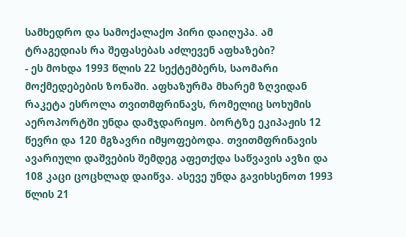სამხედრო და სამოქალაქო პირი დაიღუპა. ამ ტრაგედიას რა შეფასებას აძლევენ აფხაზები?
- ეს მოხდა 1993 წლის 22 სექტემბერს, საომარი მოქმედებების ზონაში. აფხაზურმა მხარემ ზღვიდან რაკეტა ესროლა თვითმფრინავს, რომელიც სოხუმის აეროპორტში უნდა დამჯდარიყო. ბორტზე ეკიპაჟის 12 წევრი და 120 მგზავრი იმყოფებოდა. თვითმფრინავის ავარიული დაშვების შემდეგ აფეთქდა საწვავის ავზი და 108 კაცი ცოცხლად დაიწვა. ასევე უნდა გავიხსენოთ 1993 წლის 21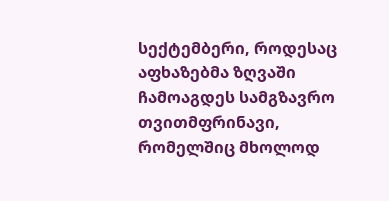სექტემბერი, როდესაც აფხაზებმა ზღვაში ჩამოაგდეს სამგზავრო თვითმფრინავი, რომელშიც მხოლოდ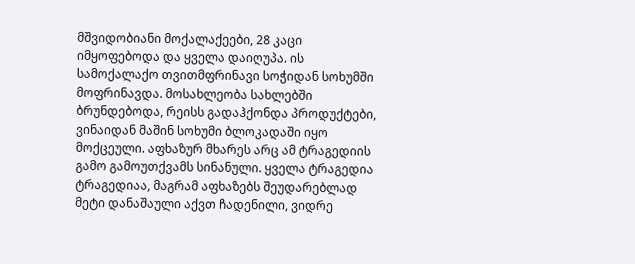მშვიდობიანი მოქალაქეები, 28 კაცი იმყოფებოდა და ყველა დაიღუპა. ის სამოქალაქო თვითმფრინავი სოჭიდან სოხუმში მოფრინავდა. მოსახლეობა სახლებში ბრუნდებოდა, რეისს გადაჰქონდა პროდუქტები, ვინაიდან მაშინ სოხუმი ბლოკადაში იყო მოქცეული. აფხაზურ მხარეს არც ამ ტრაგედიის გამო გამოუთქვამს სინანული. ყველა ტრაგედია ტრაგედიაა, მაგრამ აფხაზებს შეუდარებლად მეტი დანაშაული აქვთ ჩადენილი, ვიდრე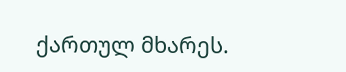ქართულ მხარეს.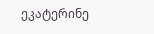ეკატერინე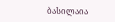ბასილაია